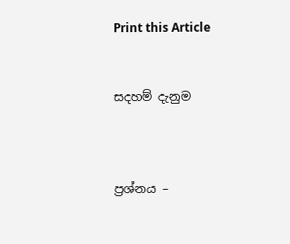Print this Article


සදහම් දැනුම



ප්‍රශ්නය –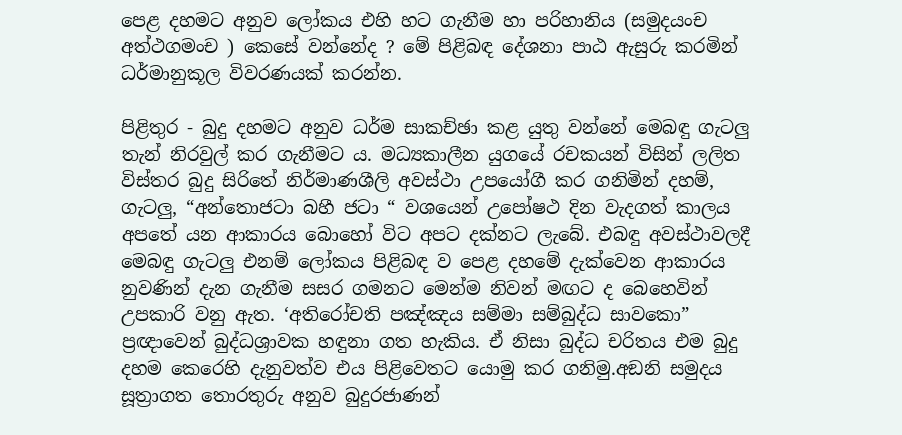පෙළ දහමට අනුව ලෝකය එහි හට ගැනීම හා පරිහානිය (සමුදයංච අත්ථගමංච ) කෙසේ වන්නේද ? මේ පිළිබඳ දේශනා පාඨ ඇසුරු කරමින් ධර්මානුකූල විවරණයක් කරන්න.

පිළිතුර - බුදු දහමට අනුව ධර්ම සාකච්ඡා කළ යුතු වන්නේ මෙබඳු ගැටලු තැන් නිරවුල් කර ගැනීමට ය. මධ්‍යකාලීන යුගයේ රචකයන් විසින් ලලිත විස්තර බුදු සිරිතේ නිර්මාණශීලි අවස්ථා උපයෝගී කර ගනිමින් දහම්, ගැටලු, “අන්තොජටා බහී ජටා “ වශයෙන් උපෝෂථ දින වැදගත් කාලය අපතේ යන ආකාරය බොහෝ විට අපට දක්නට ලැබේ. එබඳු අවස්ථාවලදී මෙබඳු ගැටලු එනම් ලෝකය පිළිබඳ ව පෙළ දහමේ දැක්වෙන ආකාරය නුවණින් දැන ගැනීම සසර ගමනට මෙන්ම නිවන් මඟට ද බෙහෙවින් උපකාරි වනු ඇත. ‘අතිරෝචති පඤ්ඤය සම්මා සම්බුද්ධ සාවකො” ප්‍රඥාවෙන් බුද්ධශ්‍රාවක හඳුනා ගත හැකිය. ඒ නිසා බුද්ධ චරිතය එම බුදු දහම කෙරෙහි දැනුවත්ව එය පිළිවෙතට යොමු කර ගනිමු.අඞනි සමුදය සූත්‍රාගත තොරතුරු අනුව බුදුරජාණන්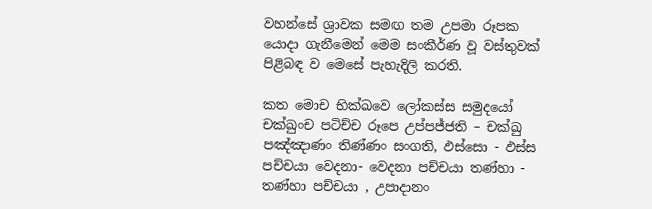වහන්සේ ශ්‍රාවක සමඟ තම උපමා රූපක යොදා ගැනීමෙන් මෙම සංකීර්ණ වූ වස්තුවක් පිළිබඳ ව මෙසේ පැහැදිලි කරති.

කත මොච භික්ඛවෙ ලෝකස්ස සමුදයෝ චක්ඛුංච පටිච්ච රූපෙ උප්පජ්ජති – චක්ඛු පඤ්ඤාණං තිණ්ණං සංගති, ඵස්සො - ඵස්ස පච්චයා වෙදනා- වෙදනා පච්චයා තණ්හා - තණ්හා පච්චයා , උපාදානං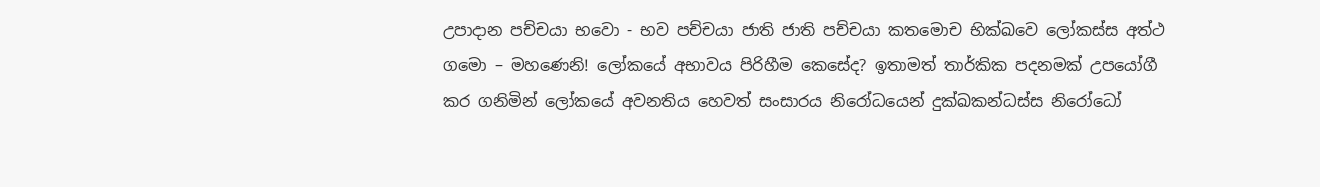උපාදාන පච්චයා භවො - භව පච්චයා ජාති ජාති පච්චයා කතමොච භික්ඛවෙ ලෝකස්ස අත්ථ ගමො – මහණෙනි! ලෝකයේ අභාවය පිරිහීම කෙසේද? ඉතාමත් තාර්කික පදනමක් උපයෝගී කර ගනිමින් ලෝකයේ අවනතිය හෙවත් සංසාරය නිරෝධයෙන් දුක්ඛකන්ධස්ස නිරෝධෝ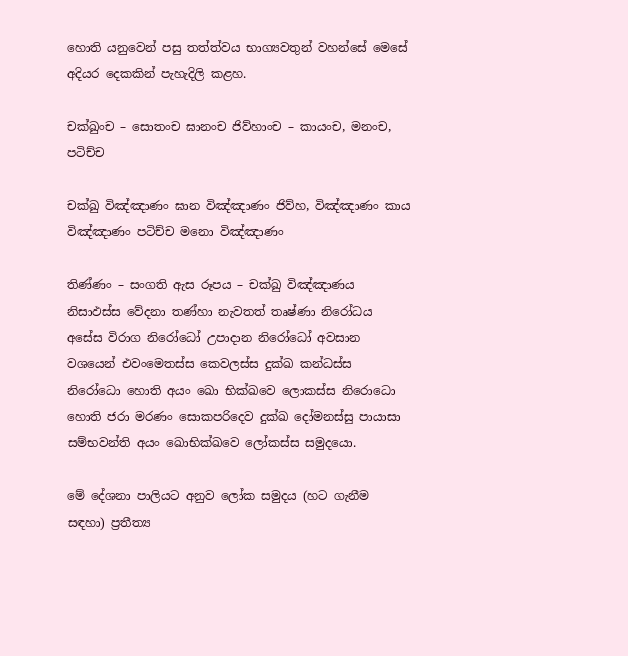හොති යනුවෙන් පසු තත්ත්වය භාග්‍යවතුන් වහන්සේ මෙසේ අදියර දෙකකින් පැහැදිලි කළහ.

චක්ඛුංච – සොතංච ඝානංච ජිව්හාංච – කායංච, මනංච, පටිච්ච

චක්ඛු විඤ්ඤාණං ඝාන විඤ්ඤාණං ජිව්හ, විඤ්ඤාණං කාය විඤ්ඤාණං පටිච්ච මනො විඤ්ඤාණං

තිණ්ණං – සංගති ඇස රූපය – චක්ඛු විඤ්ඤාණය නිසාඵස්ස වේදනා තණ්හා නැවතත් තෘෂ්ණා නිරෝධය අසේස විරාග නිරෝධෝ උපාදාන නිරෝධෝ අවසාන වශයෙන් එවංමෙතස්ස කෙවලස්ස දුක්ඛ කන්ධස්ස නිරෝධො හොති අයං ඛො භික්ඛවෙ ලොකස්ස නිරොධො හොති ජරා මරණං සොකපරිදෙව දුක්ඛ දෝමනස්සු පායාසා සම්භවන්ති අයං ඛොභික්ඛවෙ ලෝකස්ස සමුදයො.

මේ දේශනා පාලියට අනුව ලෝක සමුදය (හට ගැනීම සඳහා) ප්‍රතීත්‍ය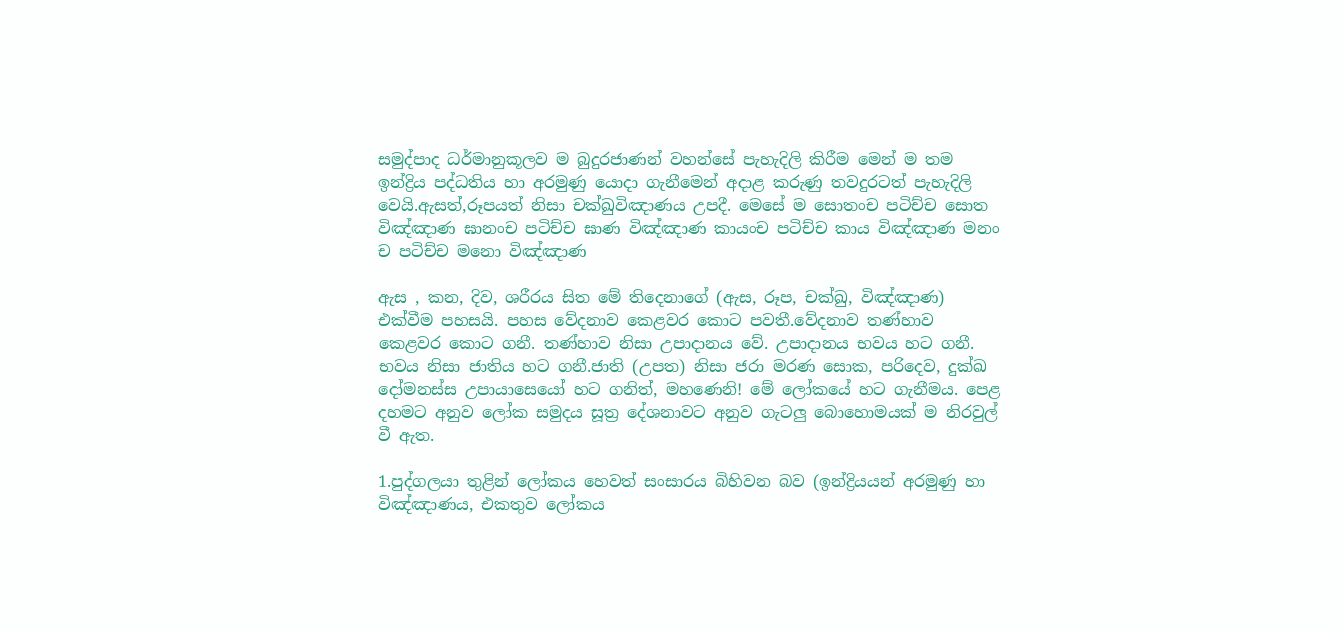සමුද්පාද ධර්මානුකූලව ම බුදුරජාණන් වහන්සේ පැහැදිලි කිරීම මෙන් ම තම ඉන්ද්‍රිය පද්ධතිය හා අරමුණු යොදා ගැනීමෙන් අදාළ කරුණු තවදුරටත් පැහැදිලි වෙයි.ඇසත්,රූපයත් නිසා චක්ඛුවිඤාණය උපදී. මෙසේ ම සොතංච පටිච්ච සොත විඤ්ඤාණ ඝානංච පටිච්ච ඝාණ විඤ්ඤාණ කායංච පටිච්ච කාය විඤ්ඤාණ මනං ච පටිච්ච මනො විඤ්ඤාණ

ඇස , කන, දිව, ශරීරය සිත මේ තිදෙනාගේ (ඇස, රූප, චක්ඛු, විඤ්ඤාණ) එක්වීම පහසයි. පහස වේදනාව කෙළවර කොට පවතී.වේදනාව තණ්හාව කෙළවර කොට ගනී. තණ්හාව නිසා උපාදානය වේ. උපාදානය භවය හට ගනී. භවය නිසා ජාතිය හට ගනී.ජාති (උපත) නිසා ජරා මරණ සොක, පරිදෙව, දුක්ඛ දෝමනස්ස උපායාසෙයෝ හට ගනිත්, මහණෙනි! මේ ලෝකයේ හට ගැනීමය. පෙළ දහමට අනුව ලෝක සමුදය සූත්‍ර දේශනාවට අනුව ගැටලු බොහොමයක් ම නිරවුල් වී ඇත.

1.පුද්ගලයා තුළින් ලෝකය හෙවත් සංසාරය බිහිවන බව (ඉන්ද්‍රියයන් අරමුණු හා විඤ්ඤාණය, එකතුව ලෝකය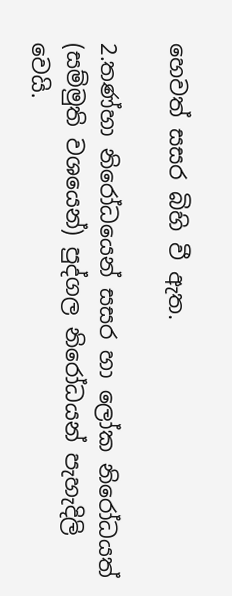හෙවත් සසර බිහි වී ඇත.

2.තණ්හා නිරෝධයෙන් සසර හා ලෝක නිරෝධයත් (සම්මුති වශයෙන්) පුද්ගල නිරෝධයන් පැහැදිලි වෙයි.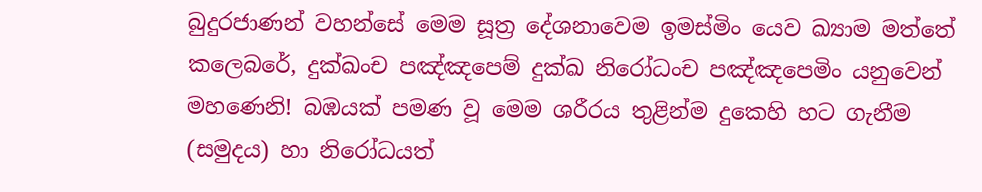බුදුරජාණන් වහන්සේ මෙම සූත්‍ර දේශනාවෙම ඉමස්මිං යෙව ඛ්‍යාම මත්තේ කලෙබරේ, දුක්ඛංච පඤ්ඤපෙම් දුක්ඛ නිරෝධංච පඤ්ඤපෙමිං යනුවෙන් මහණෙනි! බඹයක් පමණ වූ මෙම ශරීරය තුළින්ම දුකෙහි හට ගැනීම (සමුදය) හා නිරෝධයත්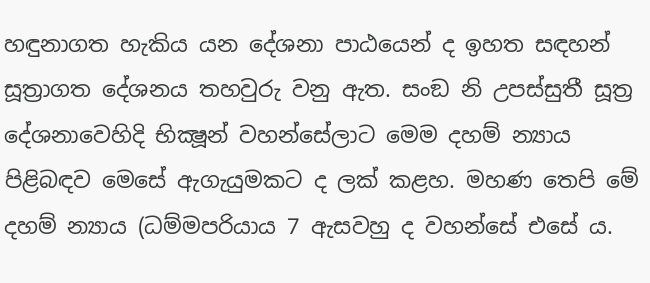හඳුනාගත හැකිය යන දේශනා පාඨයෙන් ද ඉහත සඳහන් සූත්‍රාගත දේශනය තහවුරු වනු ඇත. සංඞ නි උපස්සුතී සූත්‍ර දේශනාවෙහිදි භික්‍ෂූන් වහන්සේලාට මෙම දහම් න්‍යාය පිළිබඳව මෙසේ ඇගැයුමකට ද ලක් කළහ. මහණ තෙපි මේ දහම් න්‍යාය (ධම්මපරියාය 7 ඇසවහු ද වහන්සේ එසේ ය.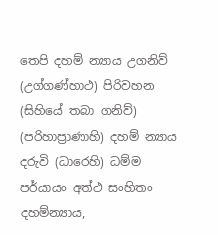තෙපි දහම් න්‍යාය උගනිව් (උග්ගණ්හාථ) පිරිවහන (සිහියේ තබා ගනිව්) (පරිහාප්‍රාණාහි) දහම් න්‍යාය දරුවි (ධාරෙහි) ධම්ම පර්යායං අත්ථ සංහිතං දහම්න්‍යාය,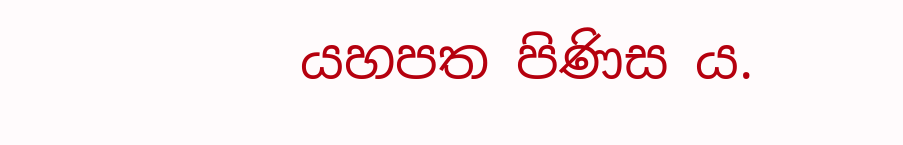යහපත පිණිස ය.